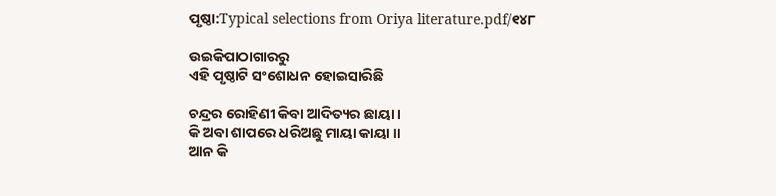ପୃଷ୍ଠା:Typical selections from Oriya literature.pdf/୧୪୮

ଉଇକିପାଠାଗାର‌ରୁ
ଏହି ପୃଷ୍ଠାଟି ସଂଶୋଧନ ହୋଇସାରିଛି

ଚନ୍ଦ୍ରର ରୋହିଣୀ କିବା ଆଦିତ୍ୟର ଛାୟା ।
କି ଅବା ଶାପରେ ଧରିଅଛୁ ମାୟା କାୟା ॥
ଆନ କି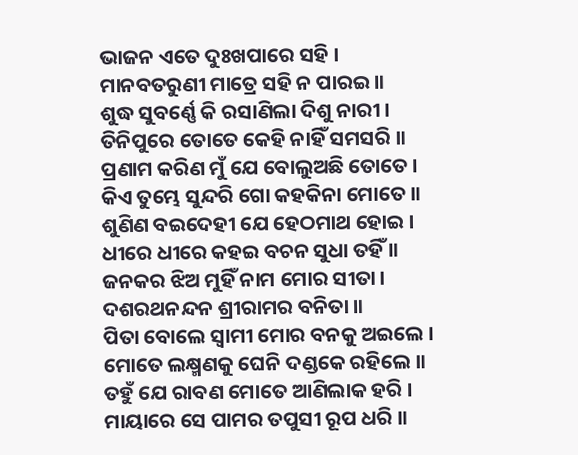ଭାଜନ ଏତେ ଦୁଃଖପାରେ ସହି ।
ମାନବତରୁଣୀ ମାତ୍ରେ ସହି ନ ପାରଇ ॥
ଶୁଦ୍ଧ ସୁବର୍ଣ୍ଣେ କି ରସାଣିଲା ଦିଶୁ ନାରୀ ।
ତିନିପୁରେ ତୋତେ କେହି ନାହିଁ ସମସରି ॥
ପ୍ରଣାମ କରିଣ ମୁଁ ଯେ ବୋଲୁଅଛି ତୋତେ ।
କିଏ ତୁମ୍ଭେ ସୁନ୍ଦରି ଗୋ କହକିନା ମୋତେ ॥
ଶୁଣିଣ ବଇଦେହୀ ଯେ ହେଠମାଥ ହୋଇ ।
ଧୀରେ ଧୀରେ କହଇ ବଚନ ସୁଧା ତହିଁ ॥
ଜନକର ଝିଅ ମୁହିଁ ନାମ ମୋର ସୀତା ।
ଦଶରଥନନ୍ଦନ ଶ୍ରୀରାମର ବନିତା ॥
ପିତା ବୋଲେ ସ୍ବାମୀ ମୋର ବନକୁ ଅଇଲେ ।
ମୋତେ ଲକ୍ଷ୍ମଣକୁ ଘେନି ଦଣ୍ଡକେ ରହିଲେ ॥
ତହୁଁ ଯେ ରାବଣ ମୋତେ ଆଣିଲାକ ହରି ।
ମାୟାରେ ସେ ପାମର ତପୁସୀ ରୂପ ଧରି ॥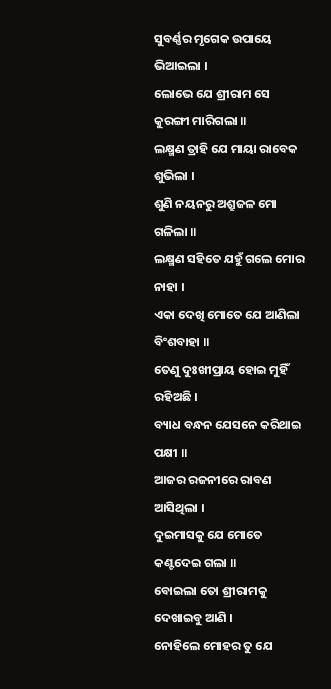ସୁବର୍ଣ୍ଣର ମୃଗେକ ଉପାୟେ ଭିଆଇଲା ।
ଲୋଭେ ଯେ ଶ୍ରୀରାମ ସେ କୁରଙ୍ଗୀ ମାରିଗଲା ॥
ଲକ୍ଷ୍ମଣ ତ୍ରାହି ଯେ ମାୟା ରାବେକ ଶୁଭିଲା ।
ଶୁଣି ନୟନରୁ ଅଶ୍ରୁଜଳ ମୋ ଗଳିଲା ॥
ଲକ୍ଷ୍ମଣ ସହିତେ ଯହୁଁ ଗଲେ ମୋର ନାହା ।
ଏକା ଦେଖି ମୋତେ ଯେ ଆଣିଲା ବିଂଶବାହା ॥
ତେଣୁ ଦୁଃଖୀପ୍ରାୟ ହୋଇ ମୁହିଁ ରହିଅଛି ।
ବ୍ୟାଧ ବନ୍ଧନ ଯେସନେ କରିଥାଇ ପକ୍ଷୀ ॥
ଆଜର ରଜନୀରେ ରାବଣ ଆସିଥିଲା ।
ଦୁଇମାସକୁ ଯେ ମୋତେ କଣ୍ଟଦେଇ ଗଲା ॥
ବୋଇଲା ତୋ ଶ୍ରୀରାମକୁ ଦେଖାଇବୁ ଆଣି ।
ନୋହିଲେ ମୋହର ତୁ ଯେ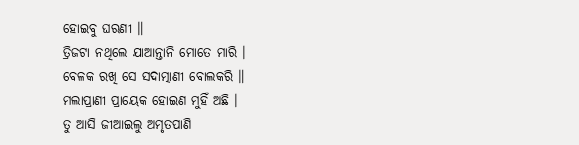ହୋଇବୁ ଘରଣୀ ॥
ତ୍ରିଜଟା ନଥିଲେ ଯାଆନ୍ତାନି ମୋତେ ମାରି ।
ବେଳକ ରଖି ସେ ସଦାତ୍ମାଣୀ ବୋଲକରି ॥
ମଲାପ୍ରାଣୀ ପ୍ରାୟେକ ହୋଇଣ ମୁହିଁ ଅଛି ।
ତୁ ଆସି ଜୀଆଇଲୁ ଅମୃତପାଣି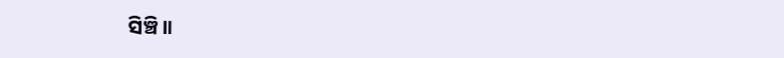ସିଞ୍ଚି ॥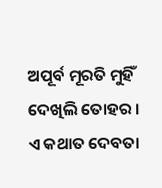ଅପୂର୍ବ ମୂରତି ମୁହିଁ ଦେଖିଲି ତୋହର ।
ଏ କଥାତ ଦେବତା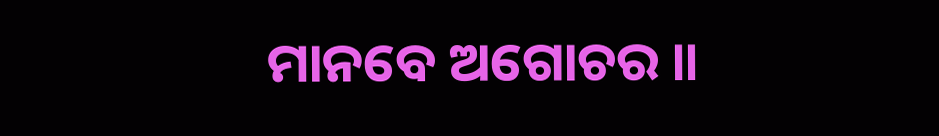ମାନବେ ଅଗୋଚର ॥